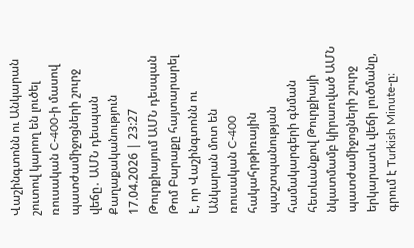Վաշինգտոնն ու Անկարան շուտով կարող են լուծել ռուսական C-400-ի մասով պատժամիջոցների շուրջ վեճը․ ԱՄՆ դեսպան
Քաղաքականություն
17.04.2026 | 23:27
Թուրքիայում ԱՄՆ դեսպան Թոմ Բարաքը հայտարարել է, որ Վաշինգտոնն ու Անկարան մոտ են ռուսական C-400 հակահրթիռային պաշտպանության համակարգերի գնման հետևանքով Թուրքիայի նկատմամբ կիրառված ԱՄՆ պատժամիջոցների շուրջ երկարատև վեճի լուծմանը, գրում է Turkish Minute-ը։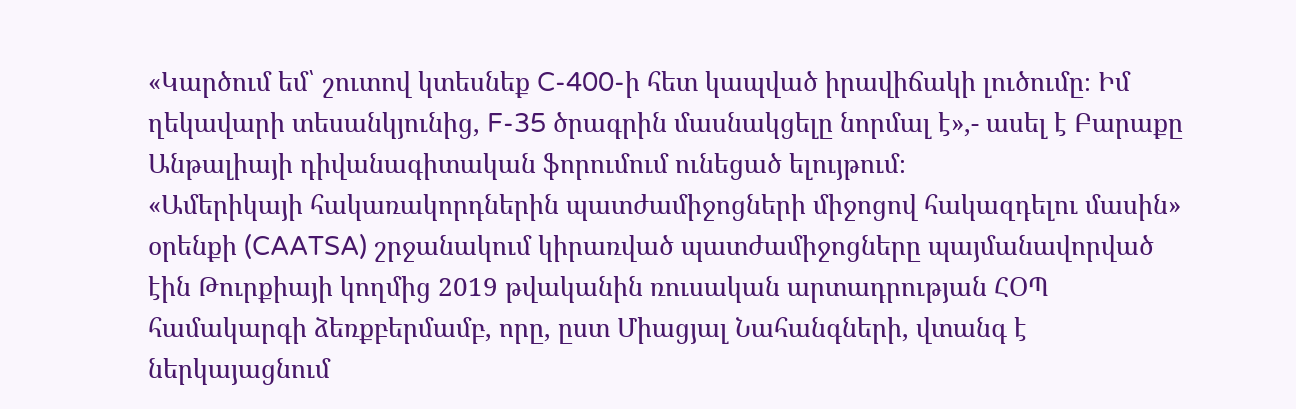«Կարծում եմ՝ շուտով կտեսնեք C-400-ի հետ կապված իրավիճակի լուծումը։ Իմ ղեկավարի տեսանկյունից, F-35 ծրագրին մասնակցելը նորմալ է»,- ասել է Բարաքը Անթալիայի դիվանագիտական ֆորումում ունեցած ելույթում։
«Ամերիկայի հակառակորդներին պատժամիջոցների միջոցով հակազդելու մասին» օրենքի (CAATSA) շրջանակում կիրառված պատժամիջոցները պայմանավորված էին Թուրքիայի կողմից 2019 թվականին ռուսական արտադրության ՀՕՊ համակարգի ձեռքբերմամբ, որը, ըստ Միացյալ Նահանգների, վտանգ է ներկայացնում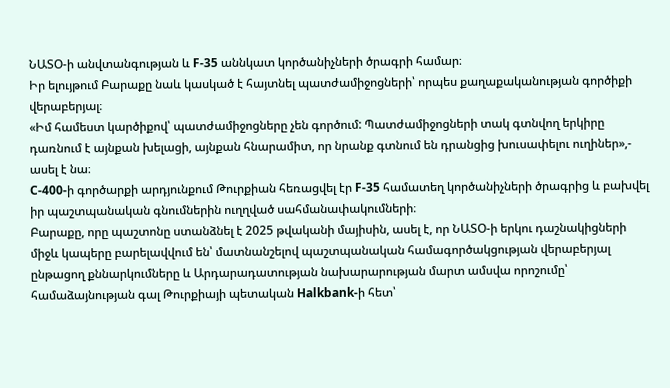ՆԱՏՕ-ի անվտանգության և F-35 աննկատ կործանիչների ծրագրի համար։
Իր ելույթում Բարաքը նաև կասկած է հայտնել պատժամիջոցների՝ որպես քաղաքականության գործիքի վերաբերյալ։
«Իմ համեստ կարծիքով՝ պատժամիջոցները չեն գործում: Պատժամիջոցների տակ գտնվող երկիրը դառնում է այնքան խելացի, այնքան հնարամիտ, որ նրանք գտնում են դրանցից խուսափելու ուղիներ»,- ասել է նա։
C-400-ի գործարքի արդյունքում Թուրքիան հեռացվել էր F-35 համատեղ կործանիչների ծրագրից և բախվել իր պաշտպանական գնումներին ուղղված սահմանափակումների։
Բարաքը, որը պաշտոնը ստանձնել է 2025 թվականի մայիսին, ասել է, որ ՆԱՏՕ-ի երկու դաշնակիցների միջև կապերը բարելավվում են՝ մատնանշելով պաշտպանական համագործակցության վերաբերյալ ընթացող քննարկումները և Արդարադատության նախարարության մարտ ամսվա որոշումը՝ համաձայնության գալ Թուրքիայի պետական Halkbank-ի հետ՝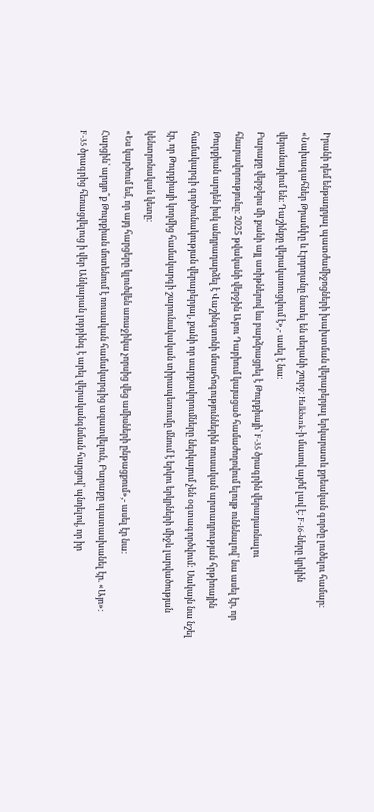Իրանի դեմ ենթադրյալ պատժամիջոցների խախտման վերաբերյալ երկարատև քրեական գործը լուծելու համար։
«Նախագահներ Թրամփը և Էրդողանը նստել են սեղանի շուրջ։ Halkbank-ի մասով այժմ լավ է։ F-16-ները կրկին վերանայվում են։ Դաշինքը վերակառուցվում է»,- ասել է նա։
Բարաքը վերջերս մի քանի այլ առիթներով ևս բարձրացրել է Թուրքիայի՝ F-35 ծրագրին վերադառնալու հնարավորությունը։ 2025 թվականի վերջին Աբու Դաբիում կայացած համաժողովում ելույթ ունենալով՝ նա ասել էր, որ Թուրքիան արդեն իսկ անդրադարձել է Վաշինգտոնի մտահոգություններին ռուսական արտադրության հրթիռային համակարգի գործունակության վերաբերյալ, քանի որ սարքավորումները ներկայում չեն օգտագործվում: Սակայն նա նշել էր, որ Թուրքիայի կողմից համակարգի շարունակական տիրապետումը մնում է երկու երկրների միջև լարվածության կենտրոնական կետը։
«Ես կարծում եմ, որ այդ հարցերը կլուծվեն առաջիկա չորսից վեց ամիսների ընթացքում»,- ասել էր նա։
Հարցին՝ արդյո՞ք Թուրքիան մոտենում է ռուսական համակարգից ազատվելուն, Բարաքը պատասխանել էր. «Այո»։
F-35 ծրագրից հեռացվելուց ի վեր Անկարան լոբբինգ է արել վերականգնման հարցով՝ պնդելով, որ իր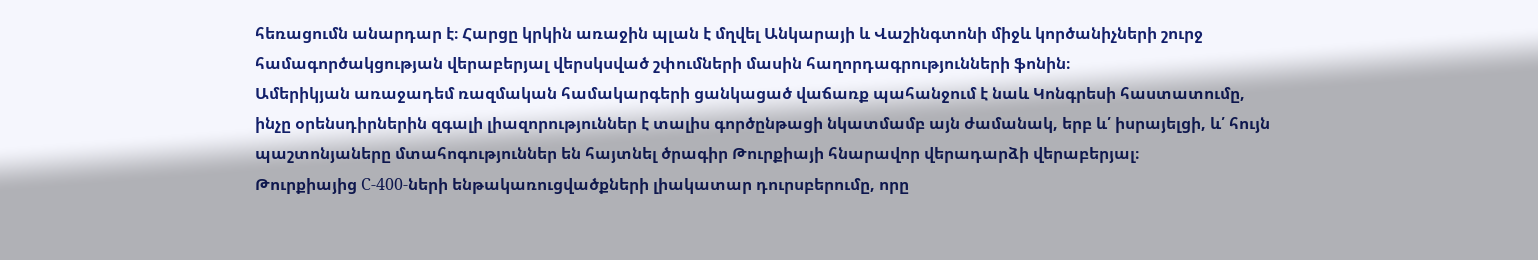հեռացումն անարդար է։ Հարցը կրկին առաջին պլան է մղվել Անկարայի և Վաշինգտոնի միջև կործանիչների շուրջ համագործակցության վերաբերյալ վերսկսված շփումների մասին հաղորդագրությունների ֆոնին։
Ամերիկյան առաջադեմ ռազմական համակարգերի ցանկացած վաճառք պահանջում է նաև Կոնգրեսի հաստատումը, ինչը օրենսդիրներին զգալի լիազորություններ է տալիս գործընթացի նկատմամբ այն ժամանակ, երբ և՛ իսրայելցի, և՛ հույն պաշտոնյաները մտահոգություններ են հայտնել ծրագիր Թուրքիայի հնարավոր վերադարձի վերաբերյալ։
Թուրքիայից С-400-ների ենթակառուցվածքների լիակատար դուրսբերումը, որը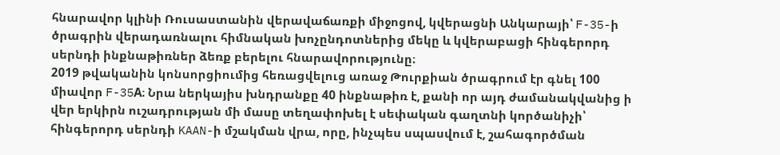հնարավոր կլինի Ռուսաստանին վերավաճառքի միջոցով, կվերացնի Անկարայի՝ F-35-ի ծրագրին վերադառնալու հիմնական խոչընդոտներից մեկը և կվերաբացի հինգերորդ սերնդի ինքնաթիռներ ձեռք բերելու հնարավորությունը։
2019 թվականին կոնսորցիումից հեռացվելուց առաջ Թուրքիան ծրագրում էր գնել 100 միավոր F-35A։ Նրա ներկայիս խնդրանքը 40 ինքնաթիռ է, քանի որ այդ ժամանակվանից ի վեր երկիրն ուշադրության մի մասը տեղափոխել է սեփական գաղտնի կործանիչի՝ հինգերորդ սերնդի KAAN-ի մշակման վրա, որը, ինչպես սպասվում է, շահագործման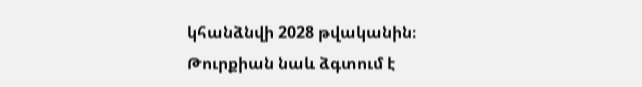կհանձնվի 2028 թվականին։ Թուրքիան նաև ձգտում է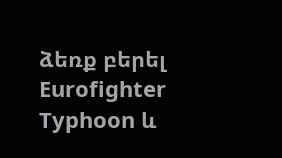ձեռք բերել Eurofighter Typhoon և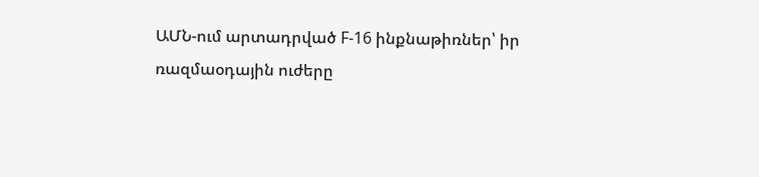ԱՄՆ-ում արտադրված F-16 ինքնաթիռներ՝ իր ռազմաօդային ուժերը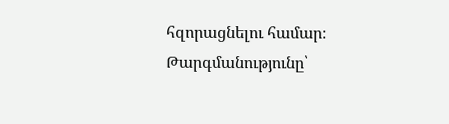հզորացնելու համար։
Թարգմանությունը՝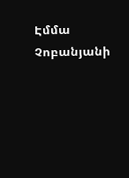Էմմա Չոբանյանի